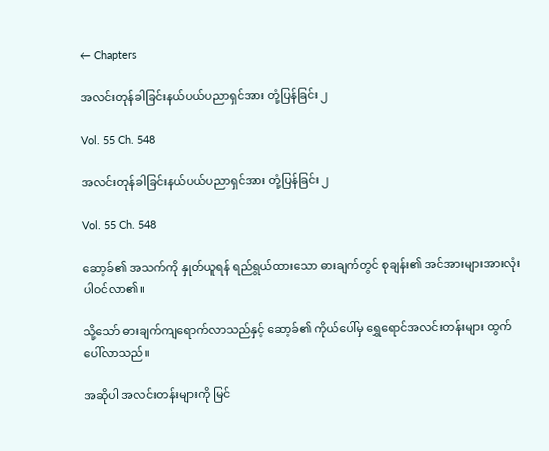← Chapters

အလင်းတုန်ခါခြင်းနယ်ပယ်ပညာရှင်အား တုံ့ပြန်ခြင်း ၂

Vol. 55 Ch. 548

အလင်းတုန်ခါခြင်းနယ်ပယ်ပညာရှင်အား တုံ့ပြန်ခြင်း ၂

Vol. 55 Ch. 548

ဆော့ခ်၏ အသက်ကို နှုတ်ယူရန် ရည်ရွယ်ထားသော ဓားချက်တွင် စုချန်း၏ အင်အားများအားလုံး ပါဝင်လာ၏။

သို့သော် ဓားချက်ကျရောက်လာသည်နှင့် ဆော့ခ်၏ ကိုယ်ပေါ်မှ ရွှေရောင်အလင်းတန်းများ ထွက်ပေါ်လာသည်။

အဆိုပါ အလင်းတန်းများကို မြင်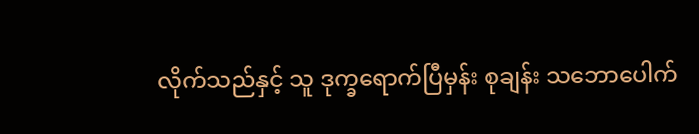လိုက်သည်နှင့် သူ ဒုက္ခရောက်ပြီမှန်း စုချန်း သဘောပေါက်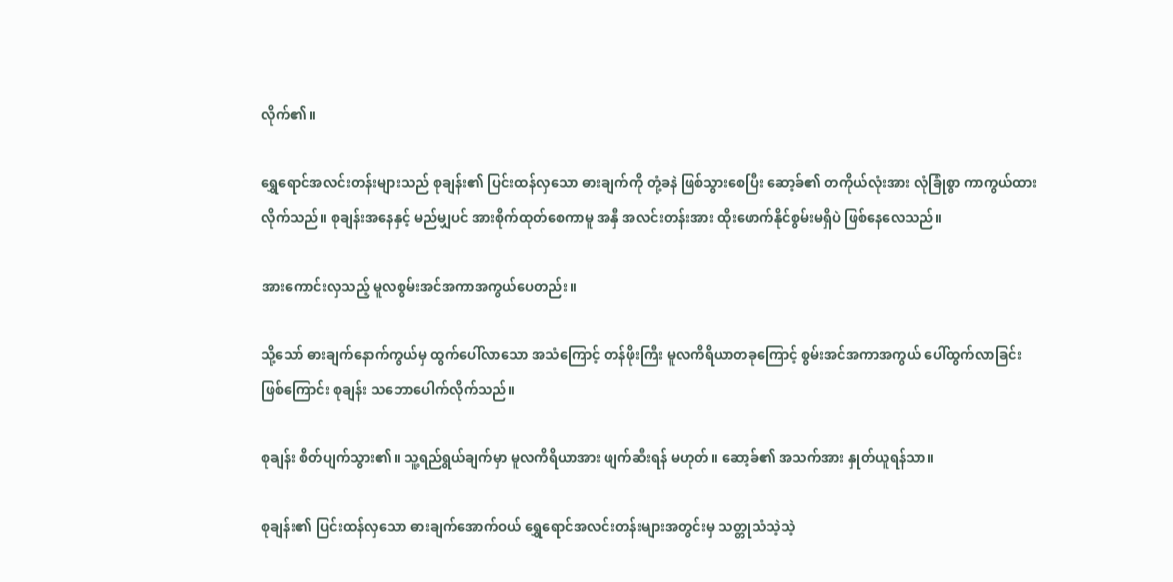လိုက်၏။

ရွှေရောင်အလင်းတန်းများသည် စုချန်း၏ ပြင်းထန်လှသော ဓားချက်ကို တုံ့ခနဲ ဖြစ်သွားစေပြီး ဆော့ခ်၏ တကိုယ်လုံးအား လုံခြုံစွာ ကာကွယ်ထားလိုက်သည်။ စုချန်းအနေနှင့် မည်မျှပင် အားစိုက်ထုတ်စေကာမူ အနှီ အလင်းတန်းအား ထိုးဖောက်နိုင်စွမ်းမရှိပဲ ဖြစ်နေလေသည်။

အားကောင်းလှသည့် မူလစွမ်းအင်အကာအကွယ်ပေတည်း။

သို့သော် ဓားချက်နောက်ကွယ်မှ ထွက်ပေါ်လာသော အသံကြောင့် တန်ဖိုးကြီး မူလကိရိယာတခုကြောင့် စွမ်းအင်အကာအကွယ် ပေါ်ထွက်လာခြင်းဖြစ်ကြောင်း စုချန်း သဘောပေါက်လိုက်သည်။

စုချန်း စိတ်ပျက်သွား၏။ သူ့ရည်ရွယ်ချက်မှာ မူလကိရိယာအား ဖျက်ဆီးရန် မဟုတ်။ ဆော့ခ်၏ အသက်အား နှုတ်ယူရန်သာ။

စုချန်း၏ ပြင်းထန်လှသော ဓားချက်အောက်ဝယ် ရွှေရောင်အလင်းတန်းများအတွင်းမှ သတ္တုသံသဲ့သဲ့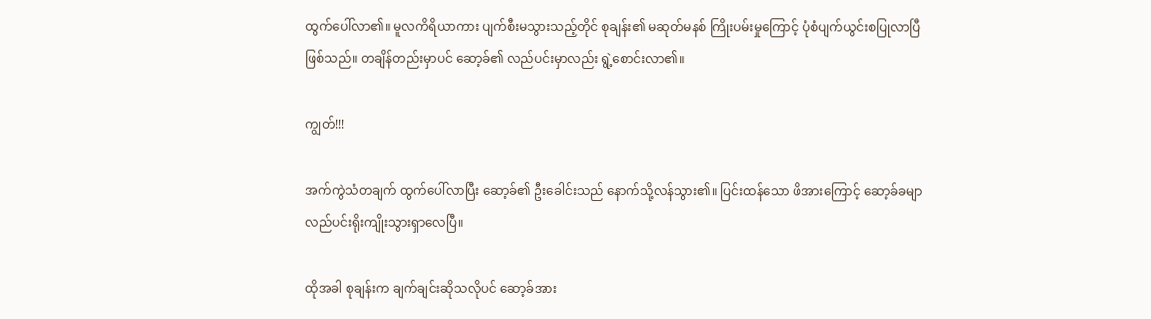ထွက်ပေါ်လာ၏။ မူလကိရိယာကား ပျက်စီးမသွားသည့်တိုင် စုချန်း၏ မဆုတ်မနစ် ကြိုးပမ်းမှုကြောင့် ပုံစံပျက်ယွင်းစပြုလာပြီ ဖြစ်သည်။ တချိန်တည်းမှာပင် ဆော့ခ်၏ လည်ပင်းမှာလည်း ရွဲ့စောင်းလာ၏။

ကျွတ်!!!

အက်ကွဲသံတချက် ထွက်ပေါ်လာပြီး ဆော့ခ်၏ ဦးခေါင်းသည် နောက်သို့လန်သွား၏။ ပြင်းထန်သော ဖိအားကြောင့် ဆော့ခ်ခမျာ လည်ပင်းရိုးကျိုးသွားရှာလေပြီ။

ထိုအခါ စုချန်းက ချက်ချင်းဆိုသလိုပင် ဆော့ခ်အား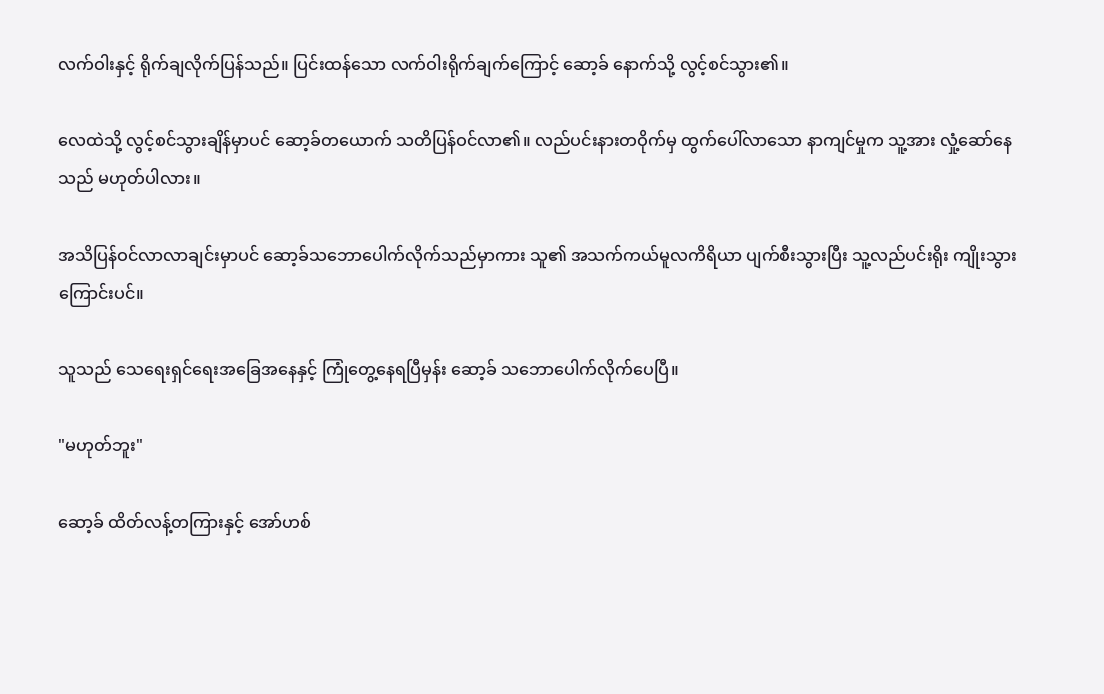လက်ဝါးနှင့် ရိုက်ချလိုက်ပြန်သည်။ ပြင်းထန်သော လက်ဝါးရိုက်ချက်ကြောင့် ဆော့ခ် နောက်သို့ လွင့်စင်သွား၏။

လေထဲသို့ လွင့်စင်သွားချိန်မှာပင် ဆော့ခ်တယောက် သတိပြန်ဝင်လာ၏။ လည်ပင်းနားတဝိုက်မှ ထွက်ပေါ်လာသော နာကျင်မှုက သူ့အား လှုံ့ဆော်နေသည် မဟုတ်ပါလား။

အသိပြန်ဝင်လာလာချင်းမှာပင် ဆော့ခ်သဘောပေါက်လိုက်သည်မှာကား သူ၏ အသက်ကယ်မူလကိရိယာ ပျက်စီးသွားပြီး သူ့လည်ပင်းရိုး ကျိုးသွားကြောင်းပင်။

သူသည် သေရေးရှင်ရေးအခြေအနေနှင့် ကြုံတွေ့နေရပြီမှန်း ဆော့ခ် သဘောပေါက်လိုက်ပေပြီ။

"မဟုတ်ဘူး"

ဆော့ခ် ထိတ်လန့်တကြားနှင့် အော်ဟစ်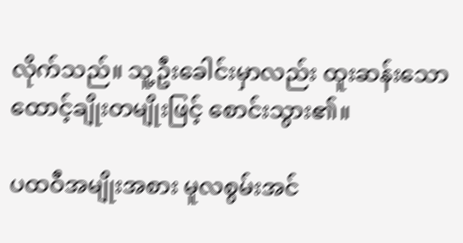လိုက်သည်။ သူ့ဦးခေါင်းမှာလည်း ထူးဆန်းသော ထောင့်ချိုးတမျိုးဖြင့် စောင်းသွား၏။

ပထဝီအမျိုးအစား မူလစွမ်းအင်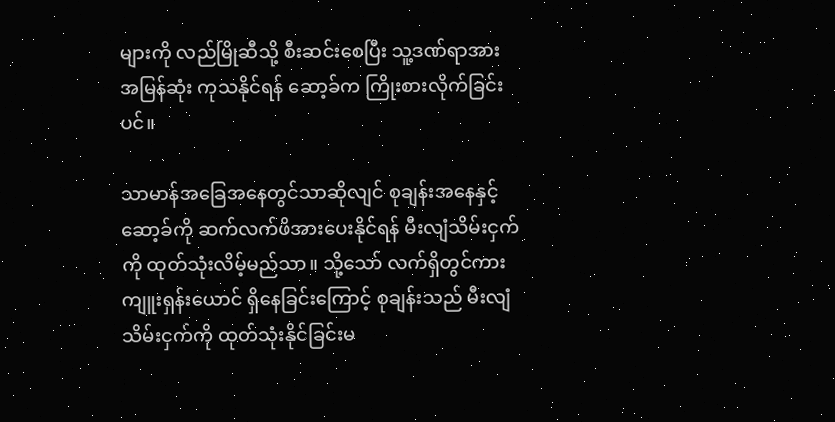များကို လည်မြိုဆီသို့ စီးဆင်းစေပြီး သူ့ဒဏ်ရာအား အမြန်ဆုံး ကုသနိုင်ရန် ဆော့ခ်က ကြိုးစားလိုက်ခြင်းပင်။

သာမာန်အခြေအနေတွင်သာဆိုလျင် စုချန်းအနေနှင့် ဆော့ခ်ကို ဆက်လက်ဖိအားပေးနိုင်ရန် မီးလျံသိမ်းငှက်ကို ထုတ်သုံးလိမ့်မည်သာ။ သို့သော် လက်ရှိတွင်ကား ကျူးရှန်းယောင် ရှိနေခြင်းကြောင့် စုချန်းသည် မီးလျံသိမ်းငှက်ကို ထုတ်သုံးနိုင်ခြင်းမ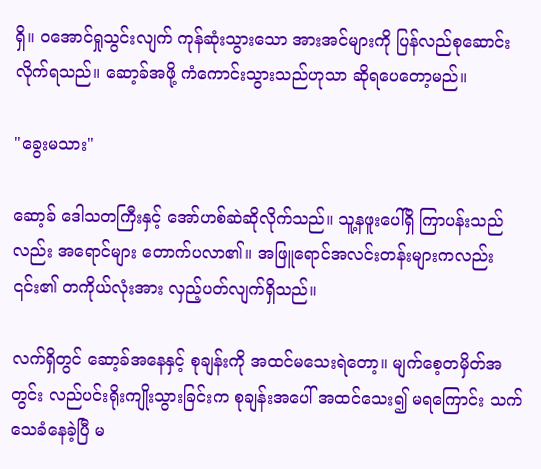ရှိ။ ဝအောင်ရှုသွင်းလျက် ကုန်ဆုံးသွားသော အားအင်များကို ပြန်လည်စုဆောင်းလိုက်ရသည်။ ဆော့ခ်အဖို့ ကံကောင်းသွားသည်ဟုသာ ဆိုရပေတော့မည်။

"ခွေးမသား"

ဆော့ခ် ဒေါသတကြီးနှင့် အော်ဟစ်ဆဲဆိုလိုက်သည်။ သူ့နဖူးပေါ်ရှိ ကြာပန်းသည်လည်း အရောင်များ တောက်ပလာ၏။ အဖြူရောင်အလင်းတန်းများကလည်း ၎င်း၏ တကိုယ်လုံးအား လှည့်ပတ်လျက်ရှိသည်။

လက်ရှိတွင် ဆော့ခ်အနေနှင့် စုချန်းကို အထင်မသေးရဲတော့။ မျက်စေ့တမှိတ်အတွင်း လည်ပင်းရိုးကျိုးသွားခြင်းက စုချန်းအပေါ် အထင်သေး၍ မရကြောင်း သက်သေခံနေခဲ့ပြီ မ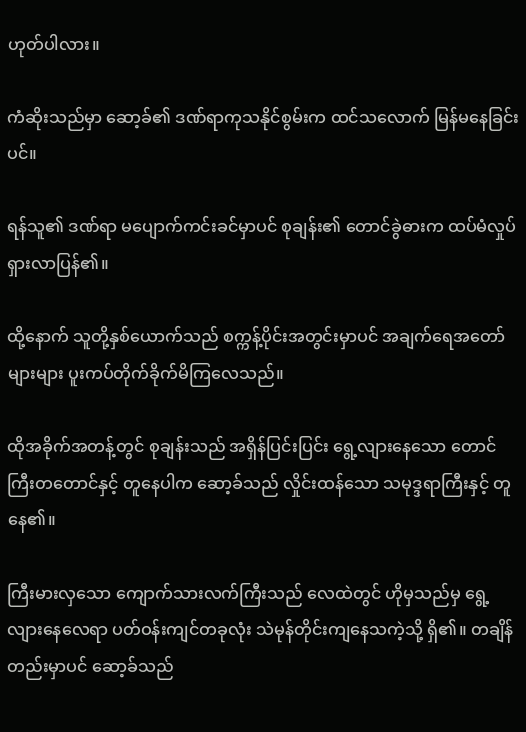ဟုတ်ပါလား။

ကံဆိုးသည်မှာ ဆော့ခ်၏ ဒဏ်ရာကုသနိုင်စွမ်းက ထင်သလောက် မြန်မနေခြင်းပင်။

ရန်သူ၏ ဒဏ်ရာ မပျောက်ကင်းခင်မှာပင် စုချန်း၏ တောင်ခွဲဓားက ထပ်မံလှုပ်ရှားလာပြန်၏။

ထို့နောက် သူတို့နှစ်ယောက်သည် စက္ကန့်ပိုင်းအတွင်းမှာပင် အချက်ရေအတော်များများ ပူးကပ်တိုက်ခိုက်မိကြလေသည်။

ထိုအခိုက်အတန့်တွင် စုချန်းသည် အရှိန်ပြင်းပြင်း ရွေ့လျားနေသော တောင်ကြီးတတောင်နှင့် တူနေပါက ဆော့ခ်သည် လှိုင်းထန်သော သမုဒ္ဒရာကြီးနှင့် တူနေ၏။

ကြီးမားလှသော ကျောက်သားလက်ကြီးသည် လေထဲတွင် ဟိုမှသည်မှ ရွေ့လျားနေလေရာ ပတ်ဝန်းကျင်တခုလုံး သဲမုန်တိုင်းကျနေသကဲ့သို့ ရှိ၏။ တချိန်တည်းမှာပင် ဆော့ခ်သည်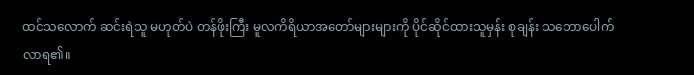ထင်သလောက် ဆင်းရဲသူ မဟုတ်ပဲ တန်ဖိုးကြီး မူလကိရိယာအတော်များများကို ပိုင်ဆိုင်ထားသူမှန်း စုချန်း သဘောပေါက်လာရ၏။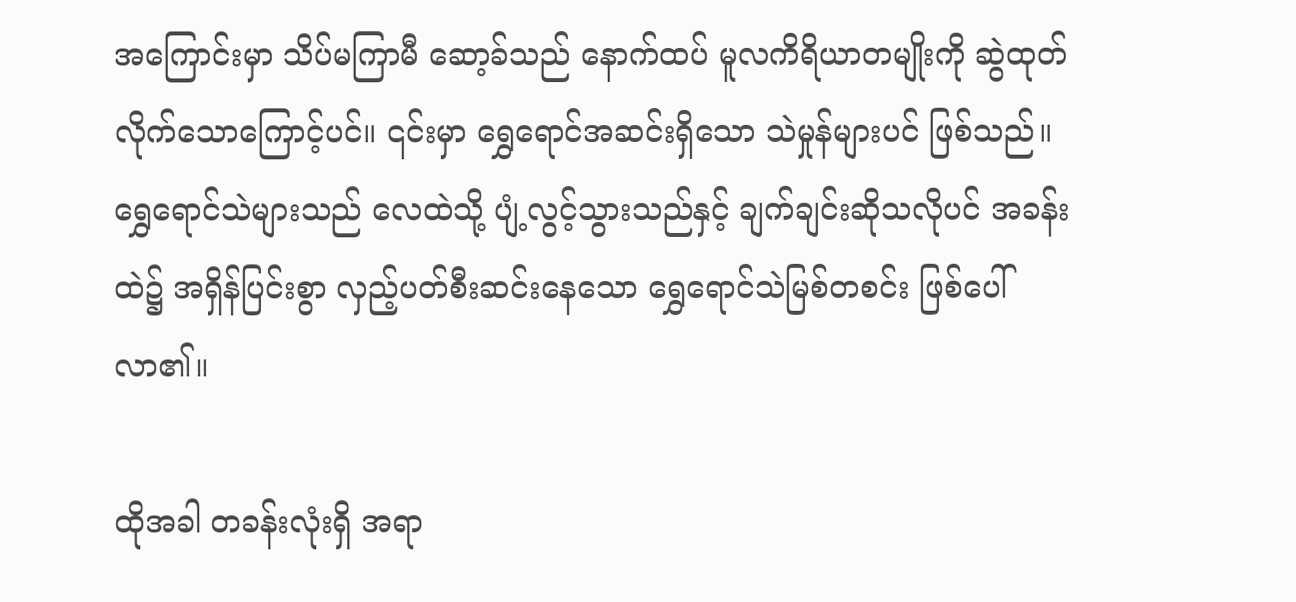အကြောင်းမှာ သိပ်မကြာမီ ဆော့ခ်သည် နောက်ထပ် မူလကိရိယာတမျိုးကို ဆွဲထုတ်လိုက်သောကြောင့်ပင်။ ၎င်းမှာ ရွှေရောင်အဆင်းရှိသော သဲမှုန်များပင် ဖြစ်သည်။ ရွှေရောင်သဲများသည် လေထဲသို့ ပျံ့လွင့်သွားသည်နှင့် ချက်ချင်းဆိုသလိုပင် အခန်းထဲ၌ အရှိန်ပြင်းစွာ လှည့်ပတ်စီးဆင်းနေသော ရွှေရောင်သဲမြစ်တစင်း ဖြစ်ပေါ်လာ၏။

ထိုအခါ တခန်းလုံးရှိ အရာ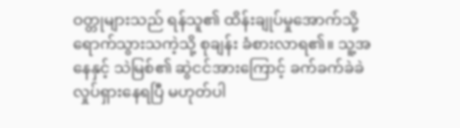ဝတ္တုများသည် ရန်သူ၏ ထိန်းချုပ်မှုအောက်သို့ ရောက်သွားသကဲ့သို့ စုချန်း ခံစားလာရ၏။ သူ့အနေနှင့် သဲမြစ်၏ ဆွဲငင်အားကြောင့် ခက်ခက်ခဲခဲ လှုပ်ရှားနေရပြီ မဟုတ်ပါ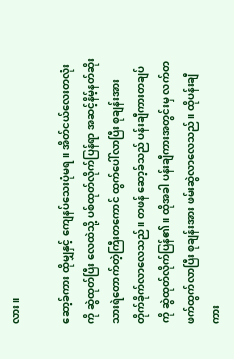လား။

ဆော့ခ်ကား ထိုမျှနှင့် ကျေနပ်သေးပုံမရ။ အိတ်ငယ်လေးတလုံးကို ဆွဲထုတ်ပြီး လေထဲသို့ ပစ်ထုတ်လိုက်ပြန်ရာ အဆင့်နိမ့်နတ်ဆိုးသားရဲတောက်တဲ့ကြီးတကောင် ထွက်ပေါ်လာပြီး စုချန်းအား တိုက်ခိုက်လာလေသည်။ တဖန် ဆော့ခ်သည် ပန်းချီကားတချပ်ကို ဆွဲထုတ်လိုက်ပြန်၏။ ထိုအခါ ပန်းချီကားအတွင်းမှ လက်တဖက်ထွက်လာပြီး စုချန်းအား ဖမ်းဆွဲလာလေသည်။ ထိုပန်းချီကား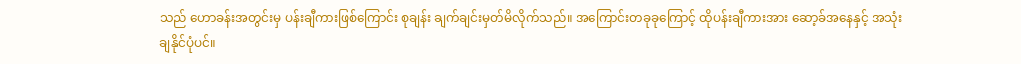သည် ဟောခန်းအတွင်းမှ ပန်းချီကားဖြစ်ကြောင်း စုချန်း ချက်ချင်းမှတ်မိလိုက်သည်။ အကြောင်းတခုခုကြောင့် ထိုပန်းချီကားအား ဆော့ခ်အနေနှင့် အသုံးချနိုင်ပုံပင်။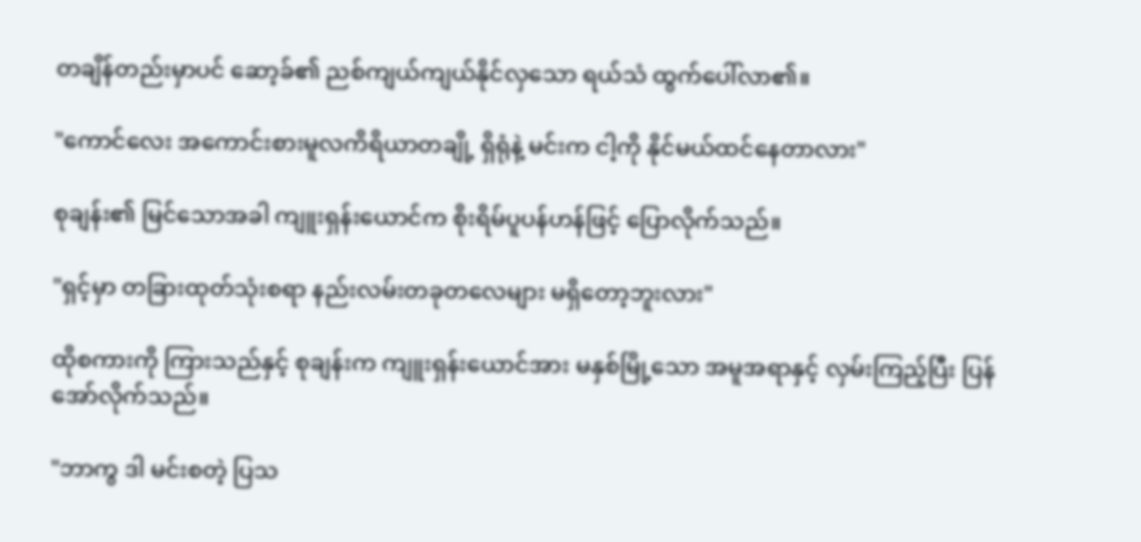တချိန်တည်းမှာပင် ဆော့ခ်၏ ညစ်ကျယ်ကျယ်နိုင်လှသော ရယ်သံ ထွက်ပေါ်လာ၏။

"ကောင်လေး အကောင်းစားမူလကိရိယာတချို့ ရှိရုံနဲ့ မင်းက ငါ့ကို နိုင်မယ်ထင်နေတာလား"

စုချန်း၏ မြင်သောအခါ ကျူးရှန်းယောင်က စိုးရိမ်ပူပန်ဟန်ဖြင့် ပြောလိုက်သည်။

"ရှင့်မှာ တခြားထုတ်သုံးစရာ နည်းလမ်းတခုတလေများ မရှိတော့ဘူးလား"

ထိုစကားကို ကြားသည်နှင့် စုချန်းက ကျူးရှန်းယောင်အား မနှစ်မြို့သော အမူအရာနှင့် လှမ်းကြည့်ပြီး ပြန်အော်လိုက်သည်။

"ဘာကွ ဒါ မင်းစတဲ့ ပြသ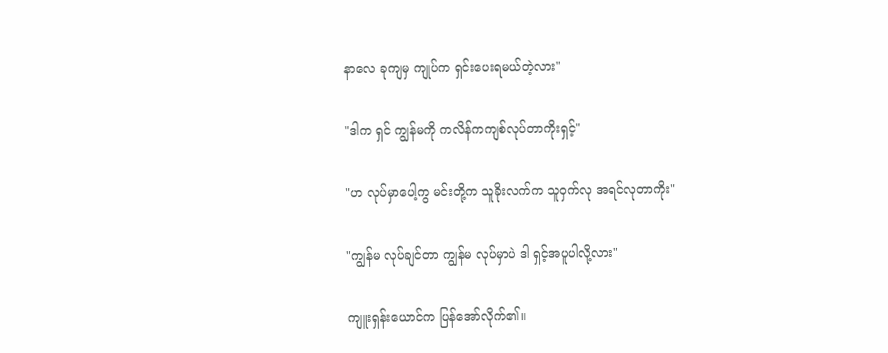နာလေ ခုကျမှ ကျုပ်က ရှင်းပေးရမယ်တဲ့လား"

"ဒါက ရှင် ကျွန်မကို ကလိန်ကကျစ်လုပ်တာကိုးရှင့်"

"ဟ လုပ်မှာပေါ့ကွ မင်းတို့က သူခိုးလက်က သူဝှက်လု အရင်လုတာကိုး"

"ကျွန်မ လုပ်ချင်တာ ကျွန်မ လုပ်မှာပဲ ဒါ ရှင့်အပူပါလို့လား"

ကျူးရှန်းယောင်က ပြန်အော်လိုက်၏။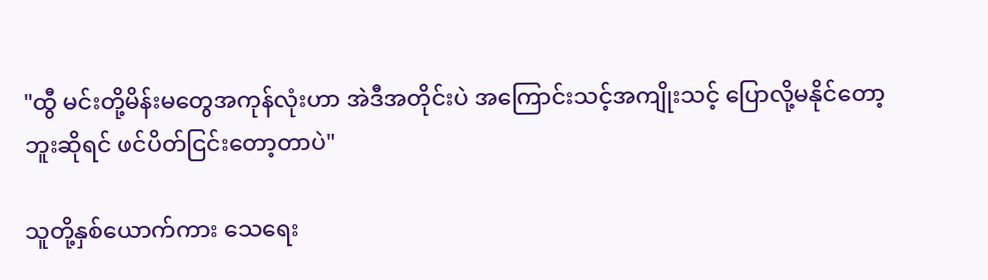"ထွီ မင်းတို့မိန်းမတွေအကုန်လုံးဟာ အဲဒီအတိုင်းပဲ အကြောင်းသင့်အကျိုးသင့် ပြောလို့မနိုင်တော့ဘူးဆိုရင် ဖင်ပိတ်ငြင်းတော့တာပဲ"

သူတို့နှစ်ယောက်ကား သေရေး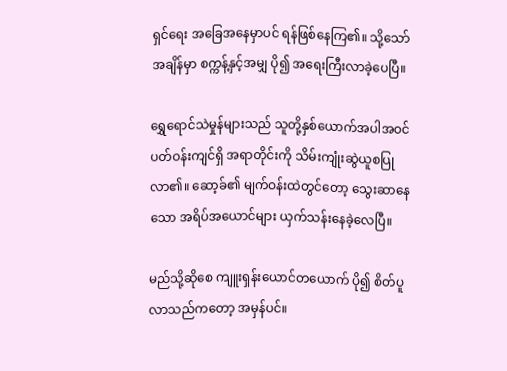ရှင်ရေး အခြေအနေမှာပင် ရန်ဖြစ်နေကြ၏။ သို့သော် အချိန်မှာ စက္ကန့်နှင့်အမျှ ပို၍ အရေးကြီးလာခဲ့ပေပြီ။

ရွှေရောင်သဲမှုန်များသည် သူတို့နှစ်ယောက်အပါအဝင် ပတ်ဝန်းကျင်ရှိ အရာတိုင်းကို သိမ်းကျုံးဆွဲယူစပြုလာ၏။ ဆော့ခ်၏ မျက်ဝန်းထဲတွင်တော့ သွေးဆာနေသော အရိပ်အယောင်များ ယှက်သန်းနေခဲ့လေပြီ။

မည်သို့ဆိုစေ ကျူးရှန်းယောင်တယောက် ပို၍ စိတ်ပူလာသည်ကတော့ အမှန်ပင်။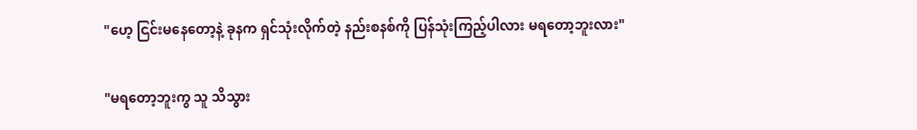"ဟေ့ ငြင်းမနေတော့နဲ့ ခုနက ရှင်သုံးလိုက်တဲ့ နည်းစနစ်ကို ပြန်သုံးကြည့်ပါလား မရတော့ဘူးလား"

"မရတော့ဘူးကွ သူ သိသွား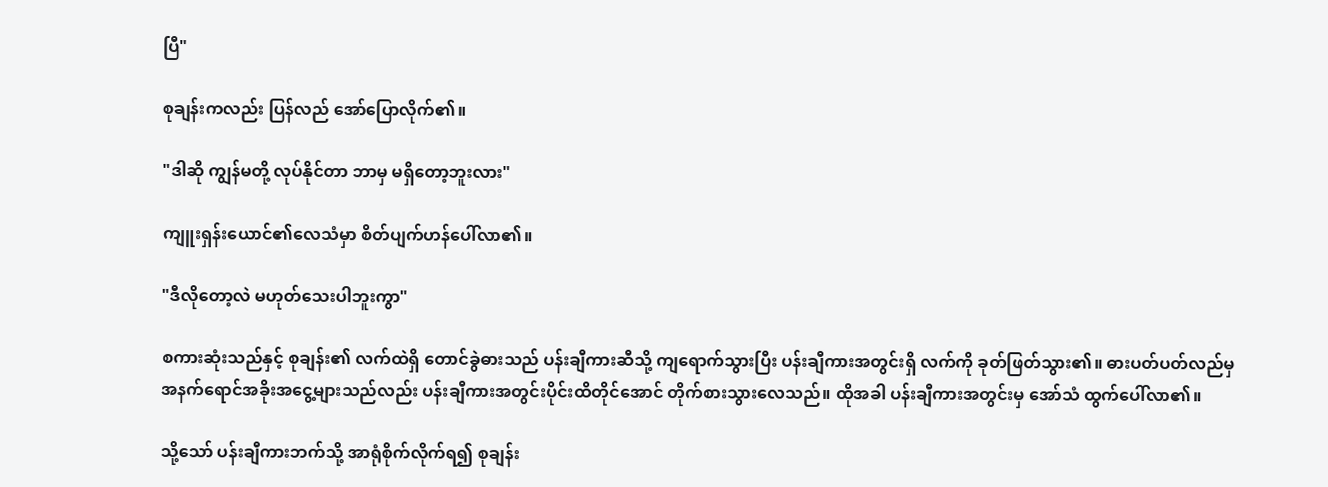ပြီ"

စုချန်းကလည်း ပြန်လည် အော်ပြောလိုက်၏။

"ဒါဆို ကျွန်မတို့ လုပ်နိုင်တာ ဘာမှ မရှိတော့ဘူးလား"

ကျူးရှန်းယောင်၏လေသံမှာ စိတ်ပျက်ဟန်ပေါ်လာ၏။

"ဒီလိုတော့လဲ မဟုတ်သေးပါဘူးကွာ"

စကားဆုံးသည်နှင့် စုချန်း၏ လက်ထဲရှိ တောင်ခွဲဓားသည် ပန်းချီကားဆီသို့ ကျရောက်သွားပြီး ပန်းချီကားအတွင်းရှိ လက်ကို ခုတ်ဖြတ်သွား၏။ ဓားပတ်ပတ်လည်မှ အနက်ရောင်အခိုးအငွေ့များသည်လည်း ပန်းချီကားအတွင်းပိုင်းထိတိုင်အောင် တိုက်စားသွားလေသည်။ ထိုအခါ ပန်းချီကားအတွင်းမှ အော်သံ ထွက်ပေါ်လာ၏။

သို့သော် ပန်းချီကားဘက်သို့ အာရုံစိုက်လိုက်ရ၍ စုချန်း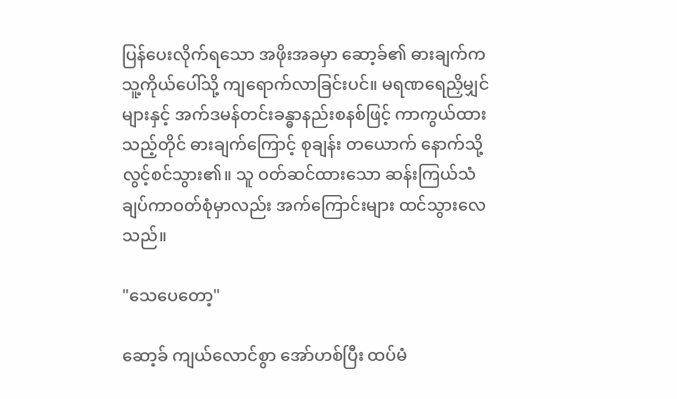ပြန်ပေးလိုက်ရသော အဖိုးအခမှာ ဆော့ခ်၏ ဓားချက်က သူ့ကိုယ်ပေါ်သို့ ကျရောက်လာခြင်းပင်။ မရဏရေညှိမျှင်များနှင့် အက်ဒမန်တင်းခန္ဓာနည်းစနစ်ဖြင့် ကာကွယ်ထားသည့်တိုင် ဓားချက်ကြောင့် စုချန်း တယောက် နောက်သို့ လွင့်စင်သွား၏။ သူ ဝတ်ဆင်ထားသော ဆန်းကြယ်သံချပ်ကာဝတ်စုံမှာလည်း အက်ကြောင်းများ ထင်သွားလေသည်။

"သေပေတော့"

ဆော့ခ် ကျယ်လောင်စွာ အော်ဟစ်ပြီး ထပ်မံ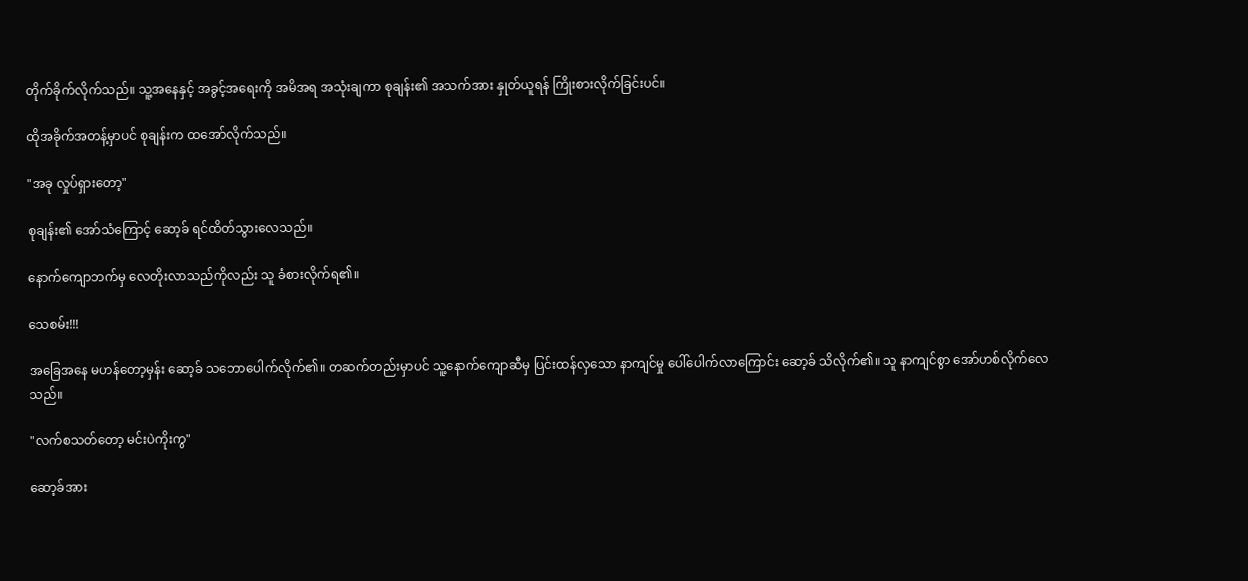တိုက်ခိုက်လိုက်သည်။ သူ့အနေနှင့် အခွင့်အရေးကို အမိအရ အသုံးချကာ စုချန်း၏ အသက်အား နှုတ်ယူရန် ကြိုးစားလိုက်ခြင်းပင်။

ထိုအခိုက်အတန့်မှာပင် စုချန်းက ထအော်လိုက်သည်။

"အခု လှုပ်ရှားတော့"

စုချန်း၏ အော်သံကြောင့် ဆော့ခ် ရင်ထိတ်သွားလေသည်။

နောက်ကျောဘက်မှ လေတိုးလာသည်ကိုလည်း သူ ခံစားလိုက်ရ၏။

သေစမ်း!!!

အခြေအနေ မဟန်တော့မှန်း ဆော့ခ် သဘောပေါက်လိုက်၏။ တဆက်တည်းမှာပင် သူ့နောက်ကျောဆီမှ ပြင်းထန်လှသော နာကျင်မှု ပေါ်ပေါက်လာကြောင်း ဆော့ခ် သိလိုက်၏။ သူ နာကျင်စွာ အော်ဟစ်လိုက်လေသည်။

"လက်စသတ်တော့ မင်းပဲကိုးကွ"

ဆော့ခ်အား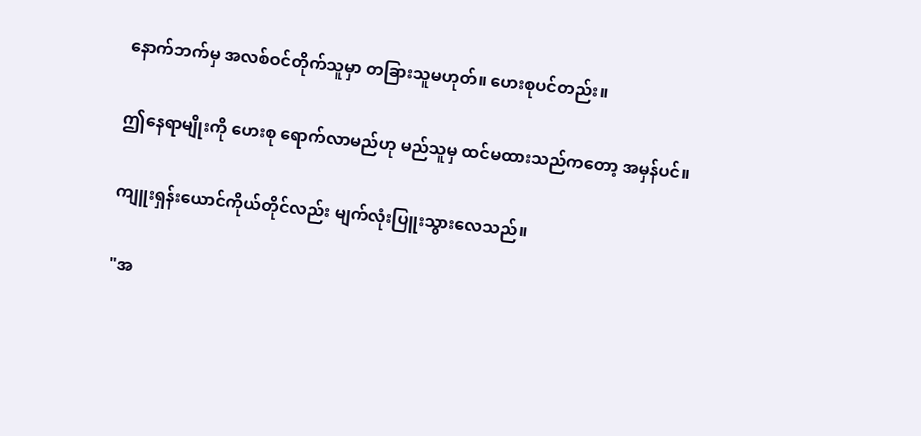နောက်ဘက်မှ အလစ်ဝင်တိုက်သူမှာ တခြားသူမဟုတ်။ ဟေးစုပင်တည်း။

ဤနေရာမျိုးကို ဟေးစု ရောက်လာမည်ဟု မည်သူမှ ထင်မထားသည်ကတော့ အမှန်ပင်။

ကျူးရှန်းယောင်ကိုယ်တိုင်လည်း မျက်လုံးပြူးသွားလေသည်။

"အ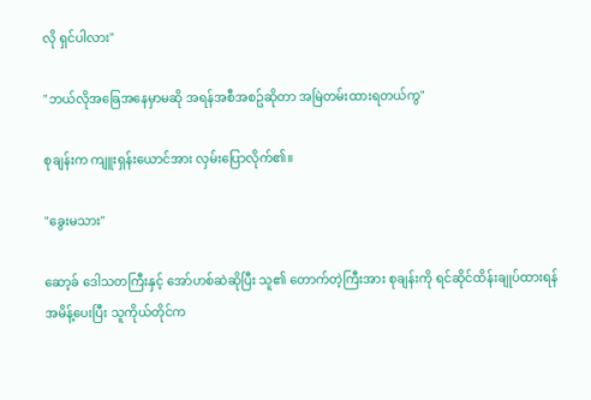လို ရှင်ပါလား"

"ဘယ်လိုအခြေအနေမှာမဆို အရန်အစီအစဥ်ဆိုတာ အမြဲတမ်းထားရတယ်ကွ"

စုချန်းက ကျူးရှန်းယောင်အား လှမ်းပြောလိုက်၏။

"ခွေးမသား"

ဆော့ခ် ဒေါသတကြီးနှင့် အော်ဟစ်ဆဲဆိုပြီး သူ၏ တောက်တဲ့ကြီးအား စုချန်းကို ရင်ဆိုင်ထိန်းချုပ်ထားရန် အမိန့်ပေးပြီး သူကိုယ်တိုင်က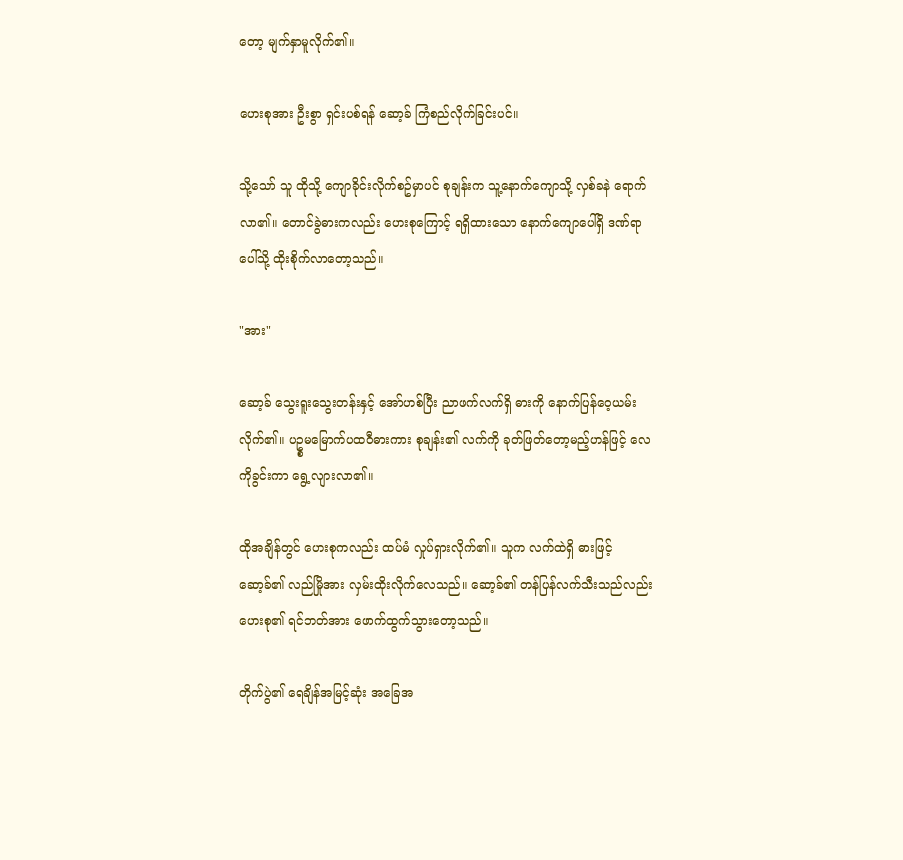တော့ မျက်နှာမူလိုက်၏။

ဟေးစုအား ဦးစွာ ရှင်းပစ်ရန် ဆော့ခ် ကြံစည်လိုက်ခြင်းပင်။

သို့သော် သူ ထိုသို့ ကျောခိုင်းလိုက်စဥ်မှာပင် စုချန်းက သူ့နောက်ကျောသို့ လှစ်ခနဲ ရောက်လာ၏။ တောင်ခွဲဓားကလည်း ဟေးစုကြောင့် ရရှိထားသော နောက်ကျောပေါ်ရှိ ဒဏ်ရာပေါ်သို့ ထိုးစိုက်လာတော့သည်။

"အား"

ဆော့ခ် သွေးရူးသွေးတန်းနှင့် အော်ဟစ်ပြီး ညာဖက်လက်ရှိ ဓားကို နောက်ပြန်ဝေ့ယမ်းလိုက်၏။ ပဥ္စမမြောက်ပထဝီဓားကား စုချန်း၏ လက်ကို ခုတ်ဖြတ်တော့မည့်ဟန်ဖြင့် လေကိုခွင်းကာ ရွေ့လျားလာ၏။

ထိုအချိန်တွင် ဟေးစုကလည်း ထပ်မံ လှုပ်ရှားလိုက်၏။ သူက လက်ထဲရှိ ဓားဖြင့် ဆော့ခ်၏ လည်မြိုအား လှမ်းထိုးလိုက်လေသည်။ ဆော့ခ်၏ တန်ပြန်လက်သီးသည်လည်း ဟေးစု၏ ရင်ဘတ်အား ဖောက်ထွက်သွားတော့သည်။

တိုက်ပွဲ၏ ရေချိန်အမြင့်ဆုံး အခြေအ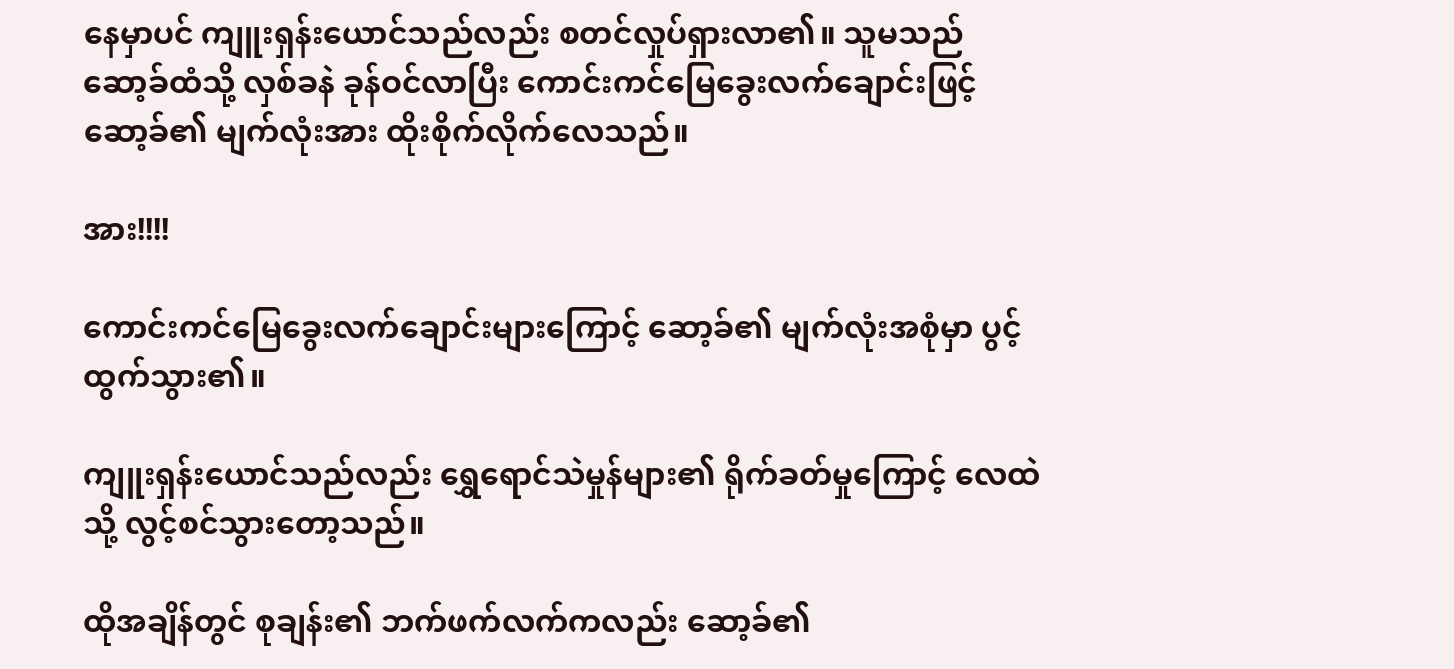နေမှာပင် ကျူးရှန်းယောင်သည်လည်း စတင်လှုပ်ရှားလာ၏။ သူမသည် ဆော့ခ်ထံသို့ လှစ်ခနဲ ခုန်ဝင်လာပြီး ကောင်းကင်မြေခွေးလက်ချောင်းဖြင့် ဆော့ခ်၏ မျက်လုံးအား ထိုးစိုက်လိုက်လေသည်။

အား!!!!

ကောင်းကင်မြေခွေးလက်ချောင်းများကြောင့် ဆော့ခ်၏ မျက်လုံးအစုံမှာ ပွင့်ထွက်သွား၏။

ကျူးရှန်းယောင်သည်လည်း ရွှေရောင်သဲမှုန်များ၏ ရိုက်ခတ်မှုကြောင့် လေထဲသို့ လွင့်စင်သွားတော့သည်။

ထိုအချိန်တွင် စုချန်း၏ ဘက်ဖက်လက်ကလည်း ဆော့ခ်၏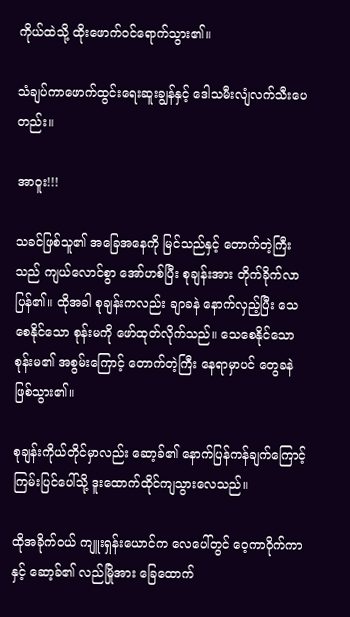ကိုယ်ထဲသို့ ထိုးဖောက်ဝင်ရောက်သွား၏။

သံချပ်ကာဖောက်ထွင်းရေးဆူးချွန်နှင့် ဒေါသမီးလျံလက်သီးပေတည်း။

အာဝူး!!!

သခင်ဖြစ်သူ၏ အခြေအနေကို မြင်သည်နှင့် တောက်တဲ့ကြီးသည် ကျယ်လောင်စွာ အော်ဟစ်ပြီး စုချန်းအား တိုက်ခိုက်လာပြန်၏။ ထိုအခါ စုချန်းကလည်း ချာခနဲ နောက်လှည့်ပြီး သေစေနိုင်သော စုန်းမကို ဖော်ထုတ်လိုက်သည်။ သေစေနိုင်သောစုန်းမ၏ အစွမ်းကြောင့် တောက်တဲ့ကြီး နေရာမှာပင် တွေခနဲ ဖြစ်သွား၏။

စုချန်းကိုယ်တိုင်မှာလည်း ဆော့ခ်၏ နောက်ပြန်ကန်ချက်ကြောင့် ကြမ်းပြင်ပေါ်သို့ ဒူးထောက်ထိုင်ကျသွားလေသည်။

ထိုအခိုက်ဝယ် ကျူးရှန်းယောင်က လေပေါ်တွင် ဝေ့ကာဝိုက်ကာနှင့် ဆော့ခ်၏ လည်မြိုအား ခြေထောက်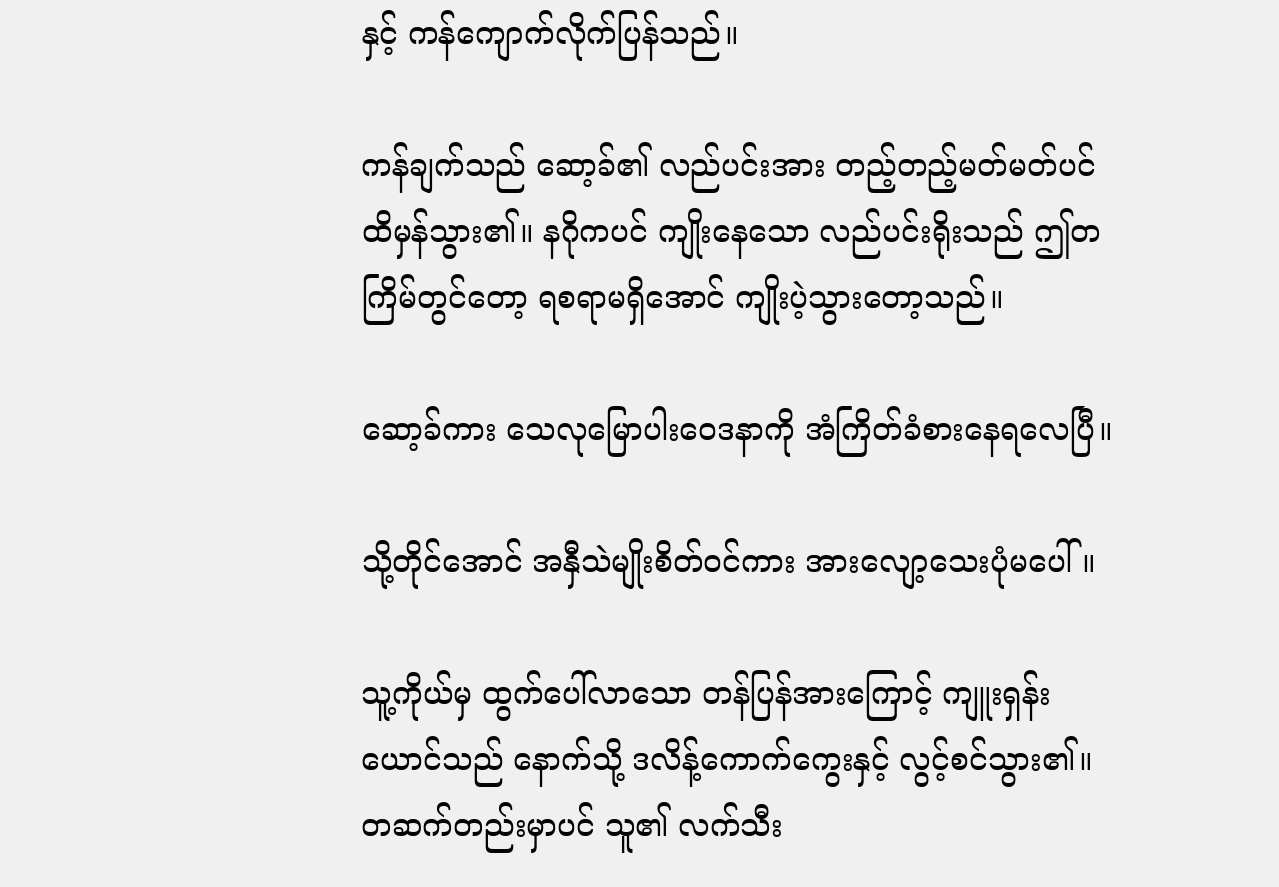နှင့် ကန်ကျောက်လိုက်ပြန်သည်။

ကန်ချက်သည် ဆော့ခ်၏ လည်ပင်းအား တည့်တည့်မတ်မတ်ပင် ထိမှန်သွား၏။ နဂိုကပင် ကျိုးနေသော လည်ပင်းရိုးသည် ဤတကြိမ်တွင်တော့ ရစရာမရှိအောင် ကျိုးပဲ့သွားတော့သည်။

ဆော့ခ်ကား သေလုမြောပါးဝေဒနာကို အံကြိတ်ခံစားနေရလေပြီ။

သို့တိုင်အောင် အနှီသဲမျိုးစိတ်ဝင်ကား အားလျော့သေးပုံမပေါ်။

သူ့ကိုယ်မှ ထွက်ပေါ်လာသော တန်ပြန်အားကြောင့် ကျူးရှန်းယောင်သည် နောက်သို့ ဒလိန့်ကောက်ကွေးနှင့် လွင့်စင်သွား၏။ တဆက်တည်းမှာပင် သူ၏ လက်သီး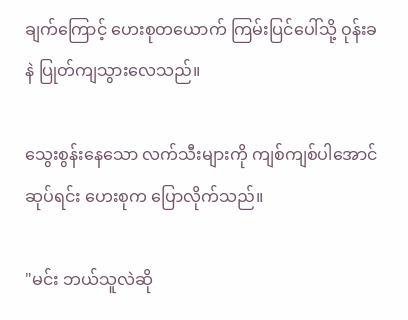ချက်ကြောင့် ဟေးစုတယောက် ကြမ်းပြင်ပေါ်သို့ ဝုန်းခနဲ ပြုတ်ကျသွားလေသည်။

သွေးစွန်းနေသော လက်သီးများကို ကျစ်ကျစ်ပါအောင် ဆုပ်ရင်း ဟေးစုက ပြောလိုက်သည်။

"မင်း ဘယ်သူလဲဆို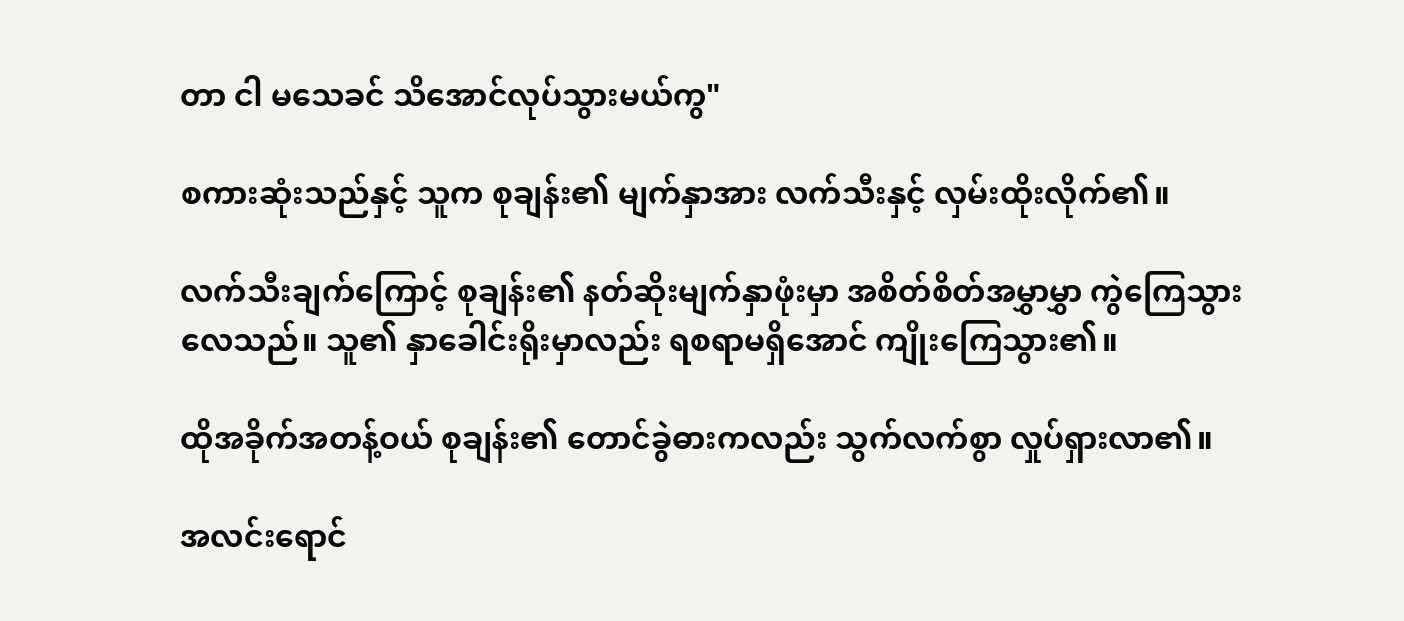တာ ငါ မသေခင် သိအောင်လုပ်သွားမယ်ကွ"

စကားဆုံးသည်နှင့် သူက စုချန်း၏ မျက်နှာအား လက်သီးနှင့် လှမ်းထိုးလိုက်၏။

လက်သီးချက်ကြောင့် စုချန်း၏ နတ်ဆိုးမျက်နှာဖုံးမှာ အစိတ်စိတ်အမွှာမွှာ ကွဲကြေသွားလေသည်။ သူ၏ နှာခေါင်းရိုးမှာလည်း ရစရာမရှိအောင် ကျိုးကြေသွား၏။

ထိုအခိုက်အတန့်ဝယ် စုချန်း၏ တောင်ခွဲဓားကလည်း သွက်လက်စွာ လှုပ်ရှားလာ၏။

အလင်းရောင်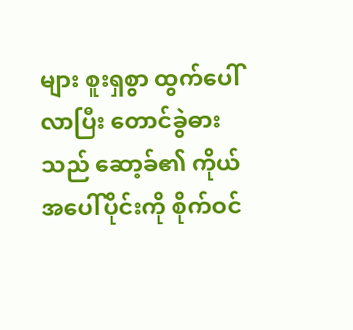များ စူးရှစွာ ထွက်ပေါ်လာပြီး တောင်ခွဲဓားသည် ဆော့ခ်၏ ကိုယ်အပေါ်ပိုင်းကို စိုက်ဝင်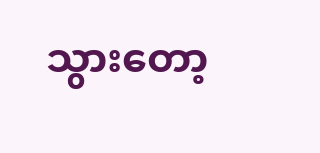သွားတော့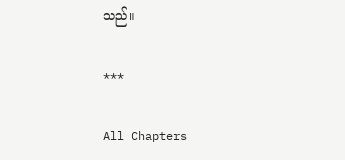သည်။

***

All Chapters